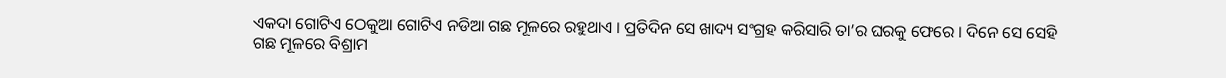ଏକଦା ଗୋଟିଏ ଠେକୁଆ ଗୋଟିଏ ନଡିଆ ଗଛ ମୂଳରେ ରହୁଥାଏ । ପ୍ରତିଦିନ ସେ ଖାଦ୍ୟ ସଂଗ୍ରହ କରିସାରି ତା’ର ଘରକୁ ଫେରେ । ଦିନେ ସେ ସେହି ଗଛ ମୂଳରେ ବିଶ୍ରାମ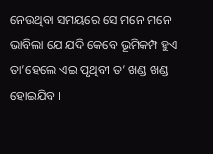ନେଉଥିବା ସମୟରେ ସେ ମନେ ମନେ ଭାବିଲା ଯେ ଯଦି କେବେ ଭୂମିକମ୍ପ ହୁଏ ତା’ହେଲେ ଏଇ ପୃଥିବୀ ତ’ ଖଣ୍ଡ ଖଣ୍ଡ ହୋଇଯିବ ।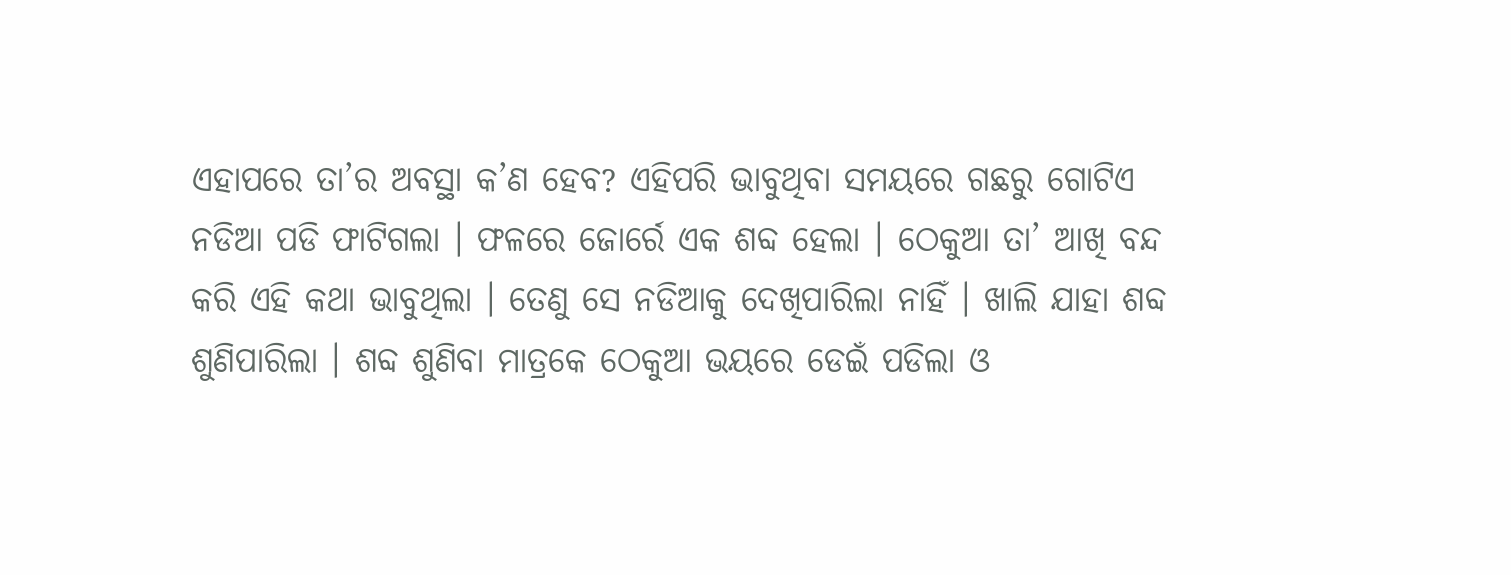ଏହାପରେ ତା’ର ଅବସ୍ଥା କ’ଣ ହେବ? ଏହିପରି ଭାବୁଥିବା ସମୟରେ ଗଛରୁ ଗୋଟିଏ ନଡିଆ ପଡି ଫାଟିଗଲା । ଫଳରେ ଜୋର୍ରେ ଏକ ଶବ୍ଦ ହେଲା । ଠେକୁଆ ତା’ ଆଖି ବନ୍ଦ କରି ଏହି କଥା ଭାବୁଥିଲା । ତେଣୁ ସେ ନଡିଆକୁ ଦେଖିପାରିଲା ନାହିଁ । ଖାଲି ଯାହା ଶବ୍ଦ ଶୁଣିପାରିଲା । ଶବ୍ଦ ଶୁଣିବା ମାତ୍ରକେ ଠେକୁଆ ଭୟରେ ଡେଇଁ ପଡିଲା ଓ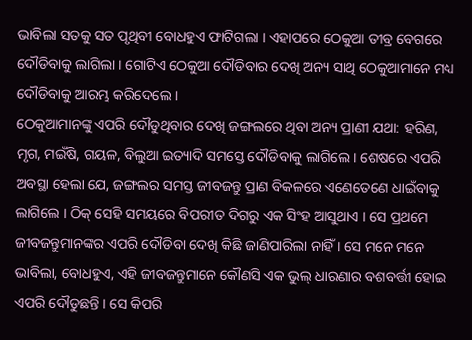ଭାବିଲା ସତକୁ ସତ ପୃଥିବୀ ବୋଧହୁଏ ଫାଟିଗଲା । ଏହାପରେ ଠେକୁଆ ତୀବ୍ର ବେଗରେ ଦୌଡିବାକୁ ଲାଗିଲା । ଗୋଟିଏ ଠେକୁଆ ଦୌଡିବାର ଦେଖି ଅନ୍ୟ ସାଥି ଠେକୁଆମାନେ ମଧ୍ୟ ଦୌଡିବାକୁ ଆରମ୍ଭ କରିଦେଲେ ।
ଠେକୁଆମାନଙ୍କୁ ଏପରି ଦୌଡୁଥିବାର ଦେଖି ଜଙ୍ଗଲରେ ଥିବା ଅନ୍ୟ ପ୍ରାଣୀ ଯଥା: ହରିଣ, ମୃଗ, ମଇଁଷି, ଗୟଳ, ବିଲୁଆ ଇତ୍ୟାଦି ସମସ୍ତେ ଦୌଡିବାକୁ ଲାଗିଲେ । ଶେଷରେ ଏପରି ଅବସ୍ଥା ହେଲା ଯେ, ଜଙ୍ଗଲର ସମସ୍ତ ଜୀବଜନ୍ତୁ ପ୍ରାଣ ବିକଳରେ ଏଣେତେଣେ ଧାଇଁବାକୁ ଲାଗିଲେ । ଠିକ୍ ସେହି ସମୟରେ ବିପରୀତ ଦିଗରୁ ଏକ ସିଂହ ଆସୁଥାଏ । ସେ ପ୍ରଥମେ ଜୀବଜନ୍ତୁମାନଙ୍କର ଏପରି ଦୌଡିବା ଦେଖି କିଛି ଜାଣିପାରିଲା ନାହିଁ । ସେ ମନେ ମନେ ଭାବିଲା, ବୋଧହୁଏ, ଏହି ଜୀବଜନ୍ତୁମାନେ କୌଣସି ଏକ ଭୁଲ୍ ଧାରଣାର ବଶବର୍ତ୍ତୀ ହୋଇ ଏପରି ଦୌଡୁଛନ୍ତି । ସେ କିପରି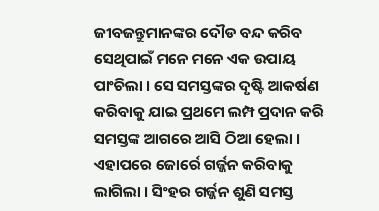ଜୀବଜନ୍ତୁମାନଙ୍କର ଦୌଡ ବନ୍ଦ କରିବ ସେଥିପାଇଁ ମନେ ମନେ ଏକ ଉପାୟ ପାଂଚିଲା । ସେ ସମସ୍ତଙ୍କର ଦୃଷ୍ଟି ଆକର୍ଷଣ କରିବାକୁ ଯାଇ ପ୍ରଥମେ ଲମ୍ପ ପ୍ରଦାନ କରି ସମସ୍ତଙ୍କ ଆଗରେ ଆସି ଠିଆ ହେଲା । ଏହାପରେ ଜୋର୍ରେ ଗର୍ଜ୍ଜନ କରିବାକୁ ଲାଗିଲା । ସିଂହର ଗର୍ଜ୍ଜନ ଶୁଣି ସମସ୍ତ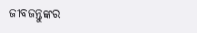ଜୀବଜନ୍ତୁଙ୍କର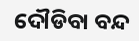ଦୌଡିବା ବନ୍ଦ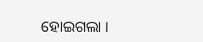ହୋଇଗଲା ।